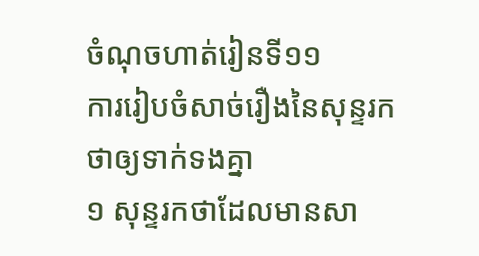ចំណុចហាត់រៀនទី១១
ការរៀបចំសាច់រឿងនៃសុន្ទរកថាឲ្យទាក់ទងគ្នា
១ សុន្ទរកថាដែលមានសា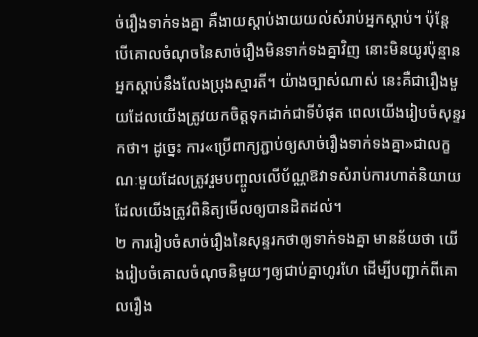ច់រឿងទាក់ទងគ្នា គឺងាយស្ដាប់ងាយយល់សំរាប់អ្នកស្ដាប់។ ប៉ុន្តែ បើគោលចំណុចនៃសាច់រឿងមិនទាក់ទងគ្នាវិញ នោះមិនយូរប៉ុន្មាន អ្នកស្ដាប់នឹងលែងប្រុងស្មារតី។ យ៉ាងច្បាស់ណាស់ នេះគឺជារឿងមួយដែលយើងត្រូវយកចិត្តទុកដាក់ជាទីបំផុត ពេលយើងរៀបចំសុន្ទរកថា។ ដូច្នេះ ការ«ប្រើពាក្យភ្ជាប់ឲ្យសាច់រឿងទាក់ទងគ្នា»ជាលក្ខណៈមួយដែលត្រូវរួមបញ្ចូលលើប័ណ្ណឱវាទសំរាប់ការហាត់និយាយ ដែលយើងត្រូវពិនិត្យមើលឲ្យបានដិតដល់។
២ ការរៀបចំសាច់រឿងនៃសុន្ទរកថាឲ្យទាក់ទងគ្នា មានន័យថា យើងរៀបចំគោលចំណុចនិមួយៗឲ្យជាប់គ្នាហូរហែ ដើម្បីបញ្ជាក់ពីគោលរឿង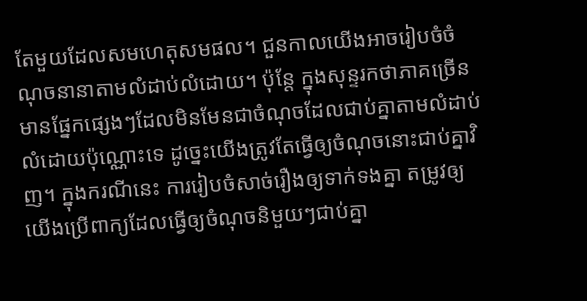តែមួយដែលសមហេតុសមផល។ ជួនកាលយើងអាចរៀបចំចំណុចនានាតាមលំដាប់លំដោយ។ ប៉ុន្តែ ក្នុងសុន្ទរកថាភាគច្រើន មានផ្នែកផ្សេងៗដែលមិនមែនជាចំណុចដែលជាប់គ្នាតាមលំដាប់លំដោយប៉ុណ្ណោះទេ ដូច្នេះយើងត្រូវតែធ្វើឲ្យចំណុចនោះជាប់គ្នាវិញ។ ក្នុងករណីនេះ ការរៀបចំសាច់រឿងឲ្យទាក់ទងគ្នា តម្រូវឲ្យយើងប្រើពាក្យដែលធ្វើឲ្យចំណុចនិមួយៗជាប់គ្នា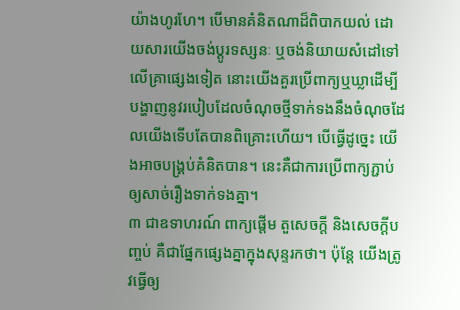យ៉ាងហូរហែ។ បើមានគំនិតណាដ៏ពិបាកយល់ ដោយសារយើងចង់ប្ដូរទស្សនៈ ឬចង់និយាយសំដៅទៅលើគ្រាផ្សេងទៀត នោះយើងគួរប្រើពាក្យឬឃ្លាដើម្បីបង្ហាញនូវរបៀបដែលចំណុចថ្មីទាក់ទងនឹងចំណុចដែលយើងទើបតែបានពិគ្រោះហើយ។ បើធ្វើដូច្នេះ យើងអាចបង្គ្រប់គំនិតបាន។ នេះគឺជាការប្រើពាក្យភ្ជាប់ឲ្យសាច់រឿងទាក់ទងគ្នា។
៣ ជាឧទាហរណ៍ ពាក្យផ្ដើម តួសេចក្ដី និងសេចក្ដីបញ្ចប់ គឺជាផ្នែកផ្សេងគ្នាក្នុងសុន្ទរកថា។ ប៉ុន្តែ យើងត្រូវធ្វើឲ្យ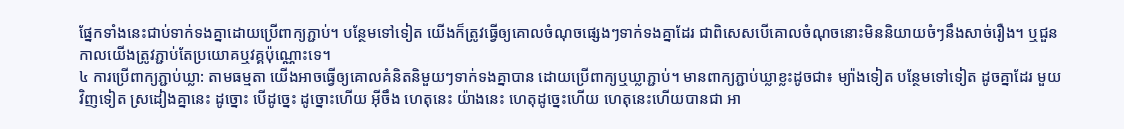ផ្នែកទាំងនេះជាប់ទាក់ទងគ្នាដោយប្រើពាក្យភ្ជាប់។ បន្ថែមទៅទៀត យើងក៏ត្រូវធ្វើឲ្យគោលចំណុចផ្សេងៗទាក់ទងគ្នាដែរ ជាពិសេសបើគោលចំណុចនោះមិននិយាយចំៗនឹងសាច់រឿង។ ឬជួនកាលយើងត្រូវភ្ជាប់តែប្រយោគឬវគ្គប៉ុណ្ណោះទេ។
៤ ការប្រើពាក្យភ្ជាប់ឃ្លា: តាមធម្មតា យើងអាចធ្វើឲ្យគោលគំនិតនិមួយៗទាក់ទងគ្នាបាន ដោយប្រើពាក្យឬឃ្លាភ្ជាប់។ មានពាក្យភ្ជាប់ឃ្លាខ្លះដូចជា៖ ម្យ៉ាងទៀត បន្ថែមទៅទៀត ដូចគ្នាដែរ មួយវិញទៀត ស្រដៀងគ្នានេះ ដូច្នោះ បើដូច្នេះ ដូច្នោះហើយ អ៊ីចឹង ហេតុនេះ យ៉ាងនេះ ហេតុដូច្នេះហើយ ហេតុនេះហើយបានជា អា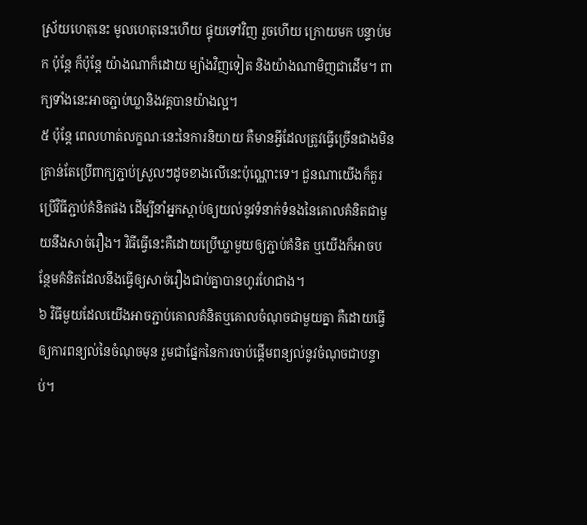ស្រ័យហេតុនេះ មូលហេតុនេះហើយ ផ្ទុយទៅវិញ រួចហើយ ក្រោយមក បន្ទាប់មក ប៉ុន្តែ ក៏ប៉ុន្តែ យ៉ាងណាក៏ដោយ ម្យ៉ាងវិញទៀត និងយ៉ាងណាមិញជាដើម។ ពាក្យទាំងនេះអាចភ្ជាប់ឃ្លានិងវគ្គបានយ៉ាងល្អ។
៥ ប៉ុន្តែ ពេលហាត់លក្ខណៈនេះនៃការនិយាយ គឺមានអ្វីដែលត្រូវធ្វើច្រើនជាងមិនគ្រាន់តែប្រើពាក្យភ្ជាប់ស្រួលៗដូចខាងលើនេះប៉ុណ្ណោះទេ។ ជួនណាយើងក៏គួរប្រើវិធីភ្ជាប់គំនិតផង ដើម្បីនាំអ្នកស្ដាប់ឲ្យយល់នូវទំនាក់ទំនងនៃគោលគំនិតជាមួយនឹងសាច់រឿង។ វិធីធ្វើនេះគឺដោយប្រើឃ្លាមួយឲ្យភ្ជាប់គំនិត ឬយើងក៏អាចបន្ថែមគំនិតដែលនឹងធ្វើឲ្យសាច់រឿងជាប់គ្នាបានហូរហែជាង។
៦ វិធីមួយដែលយើងអាចភ្ជាប់គោលគំនិតឬគោលចំណុចជាមួយគ្នា គឺដោយធ្វើឲ្យការពន្យល់នៃចំណុចមុន រួមជាផ្នែកនៃការចាប់ផ្ដើមពន្យល់នូវចំណុចជាបន្ទាប់។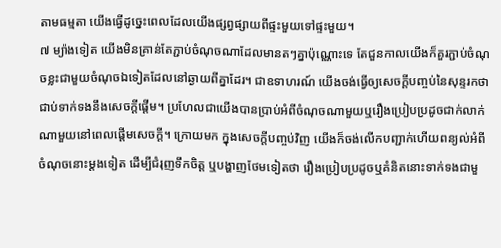តាមធម្មតា យើងធ្វើដូច្នេះពេលដែលយើងផ្សព្វផ្សាយពីផ្ទះមួយទៅផ្ទះមួយ។
៧ ម្យ៉ាងទៀត យើងមិនគ្រាន់តែភ្ជាប់ចំណុចណាដែលមានតៗគ្នាប៉ុណ្ណោះទេ តែជួនកាលយើងក៏គួរភ្ជាប់ចំណុចខ្លះជាមួយចំណុចឯទៀតដែលនៅឆ្ងាយពីគ្នាដែរ។ ជាឧទាហរណ៍ យើងចង់ធ្វើឲ្យសេចក្ដីបញ្ចប់នៃសុន្ទរកថាជាប់ទាក់ទងនឹងសេចក្ដីផ្ដើម។ ប្រហែលជាយើងបានប្រាប់អំពីចំណុចណាមួយឬរឿងប្រៀបប្រដូចជាក់លាក់ណាមួយនៅពេលផ្ដើមសេចក្ដី។ ក្រោយមក ក្នុងសេចក្ដីបញ្ចប់វិញ យើងក៏ចង់លើកបញ្ជាក់ហើយពន្យល់អំពីចំណុចនោះម្ដងទៀត ដើម្បីជំរុញទឹកចិត្ត ឬបង្ហាញថែមទៀតថា រឿងប្រៀបប្រដូចឬគំនិតនោះទាក់ទងជាមួ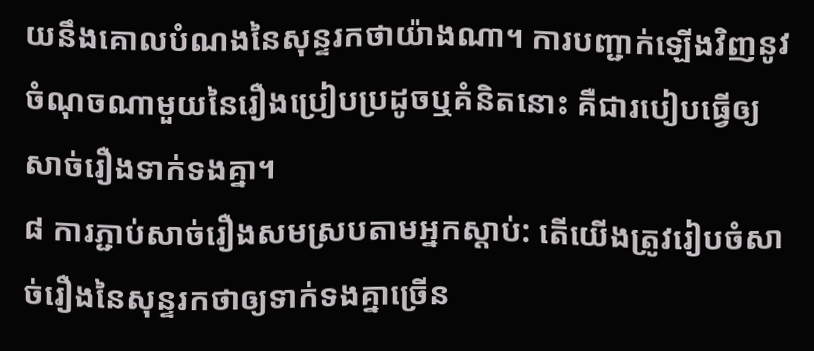យនឹងគោលបំណងនៃសុន្ទរកថាយ៉ាងណា។ ការបញ្ជាក់ឡើងវិញនូវចំណុចណាមួយនៃរឿងប្រៀបប្រដូចឬគំនិតនោះ គឺជារបៀបធ្វើឲ្យសាច់រឿងទាក់ទងគ្នា។
៨ ការភ្ជាប់សាច់រឿងសមស្របតាមអ្នកស្ដាប់: តើយើងត្រូវរៀបចំសាច់រឿងនៃសុន្ទរកថាឲ្យទាក់ទងគ្នាច្រើន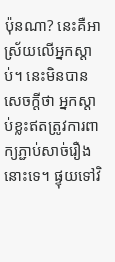ប៉ុនណា? នេះគឺអាស្រ័យលើអ្នកស្ដាប់។ នេះមិនបានសេចក្ដីថា អ្នកស្ដាប់ខ្លះឥតត្រូវការពាក្យភ្ជាប់សាច់រឿងនោះទេ។ ផ្ទុយទៅវិ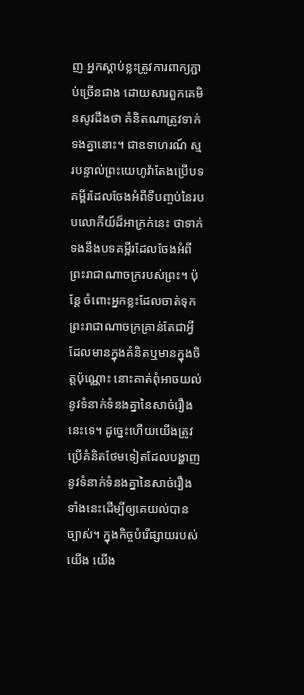ញ អ្នកស្ដាប់ខ្លះត្រូវការពាក្យភ្ជាប់ច្រើនជាង ដោយសារពួកគេមិនសូវដឹងថា គំនិតណាត្រូវទាក់ទងគ្នានោះ។ ជាឧទាហរណ៍ ស្មរបន្ទាល់ព្រះយេហូវ៉ាតែងប្រើបទគម្ពីរដែលចែងអំពីទីបញ្ចប់នៃរបបលោកីយ៍ដ៏អាក្រក់នេះ ថាទាក់ទងនឹងបទគម្ពីរដែលចែងអំពីព្រះរាជាណាចក្ររបស់ព្រះ។ ប៉ុន្តែ ចំពោះអ្នកខ្លះដែលចាត់ទុកព្រះរាជាណាចក្រគ្រាន់តែជាអ្វីដែលមានក្នុងគំនិតឬមានក្នុងចិត្តប៉ុណ្ណោះ នោះគាត់ពុំអាចយល់នូវទំនាក់ទំនងគ្នានៃសាច់រឿងនេះទេ។ ដូច្នេះហើយយើងត្រូវប្រើគំនិតថែមទៀតដែលបង្ហាញនូវទំនាក់ទំនងគ្នានៃសាច់រឿងទាំងនេះដើម្បីឲ្យគេយល់បានច្បាស់។ ក្នុងកិច្ចបំរើផ្សាយរបស់យើង យើង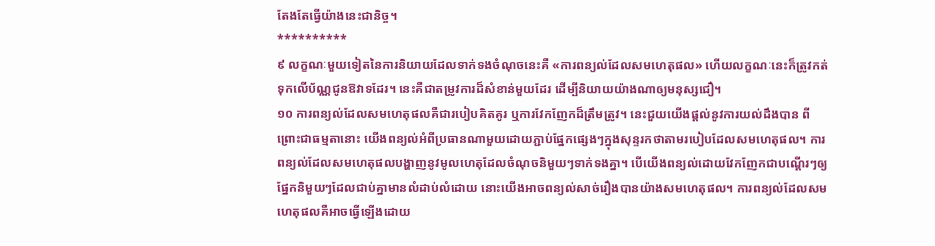តែងតែធ្វើយ៉ាងនេះជានិច្ច។
**********
៩ លក្ខណៈមួយទៀតនៃការនិយាយដែលទាក់ទងចំណុចនេះគឺ «ការពន្យល់ដែលសមហេតុផល» ហើយលក្ខណៈនេះក៏ត្រូវកត់ទុកលើប័ណ្ណជូនឱវាទដែរ។ នេះគឺជាតម្រូវការដ៏សំខាន់មួយដែរ ដើម្បីនិយាយយ៉ាងណាឲ្យមនុស្សជឿ។
១០ ការពន្យល់ដែលសមហេតុផលគឺជារបៀបគិតគូរ ឬការវែកញែកដ៏ត្រឹមត្រូវ។ នេះជួយយើងផ្ដល់នូវការយល់ដឹងបាន ពីព្រោះជាធម្មតានោះ យើងពន្យល់អំពីប្រធានណាមួយដោយភ្ជាប់ផ្នែកផ្សេងៗក្នុងសុន្ទរកថាតាមរបៀបដែលសមហេតុផល។ ការពន្យល់ដែលសមហេតុផលបង្ហាញនូវមូលហេតុដែលចំណុចនិមួយៗទាក់ទងគ្នា។ បើយើងពន្យល់ដោយវែកញែកជាបណ្ដើរៗឲ្យផ្នែកនិមួយៗដែលជាប់គ្នាមានលំដាប់លំដោយ នោះយើងអាចពន្យល់សាច់រឿងបានយ៉ាងសមហេតុផល។ ការពន្យល់ដែលសមហេតុផលគឺអាចធ្វើឡើងដោយ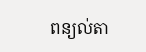ពន្យល់តា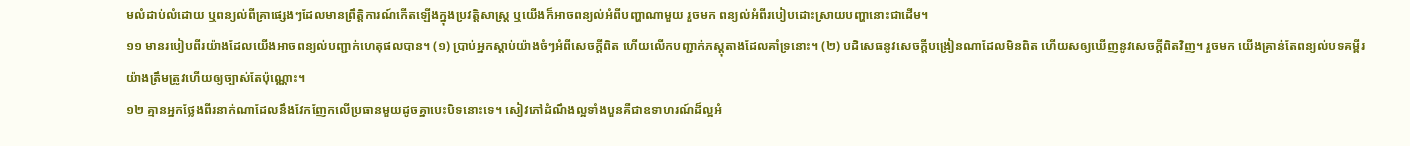មលំដាប់លំដោយ ឬពន្យល់ពីគ្រាផ្សេងៗដែលមានព្រឹត្ដិការណ៍កើតឡើងក្នុងប្រវត្ដិសាស្ត្រ ឬយើងក៏អាចពន្យល់អំពីបញ្ហាណាមួយ រួចមក ពន្យល់អំពីរបៀបដោះស្រាយបញ្ហានោះជាដើម។
១១ មានរបៀបពីរយ៉ាងដែលយើងអាចពន្យល់បញ្ជាក់ហេតុផលបាន។ (១) ប្រាប់អ្នកស្ដាប់យ៉ាងចំៗអំពីសេចក្ដីពិត ហើយលើកបញ្ជាក់ភស្តុតាងដែលគាំទ្រនោះ។ (២) បដិសេធនូវសេចក្ដីបង្រៀនណាដែលមិនពិត ហើយសឲ្យឃើញនូវសេចក្ដីពិតវិញ។ រួចមក យើងគ្រាន់តែពន្យល់បទគម្ពីរយ៉ាងត្រឹមត្រូវហើយឲ្យច្បាស់តែប៉ុណ្ណោះ។
១២ គ្មានអ្នកថ្លែងពីរនាក់ណាដែលនឹងវែកញែកលើប្រធានមួយដូចគ្នាបេះបិទនោះទេ។ សៀវភៅដំណឹងល្អទាំងបួនគឺជាឧទាហរណ៍ដ៏ល្អអំ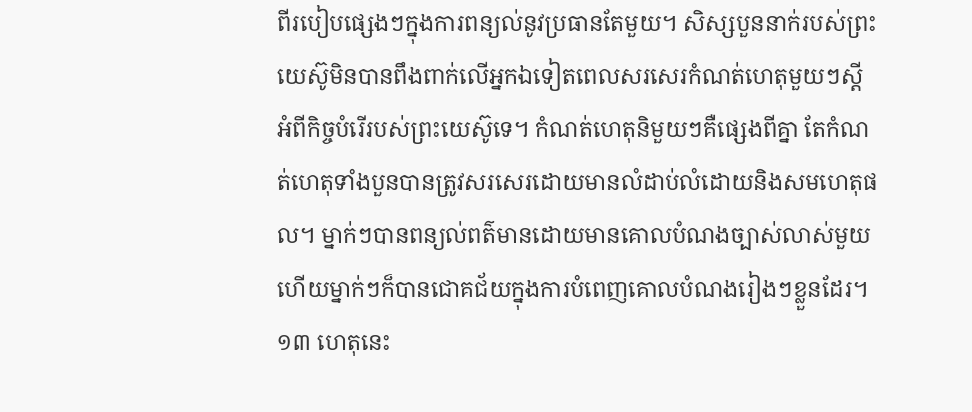ពីរបៀបផ្សេងៗក្នុងការពន្យល់នូវប្រធានតែមួយ។ សិស្សបួននាក់របស់ព្រះយេស៊ូមិនបានពឹងពាក់លើអ្នកឯទៀតពេលសរសេរកំណត់ហេតុមួយៗស្តីអំពីកិច្ចបំរើរបស់ព្រះយេស៊ូទេ។ កំណត់ហេតុនិមួយៗគឺផ្សេងពីគ្នា តែកំណត់ហេតុទាំងបួនបានត្រូវសរសេរដោយមានលំដាប់លំដោយនិងសមហេតុផល។ ម្នាក់ៗបានពន្យល់ពត៌មានដោយមានគោលបំណងច្បាស់លាស់មួយ ហើយម្នាក់ៗក៏បានជោគជ័យក្នុងការបំពេញគោលបំណងរៀងៗខ្លួនដែរ។
១៣ ហេតុនេះ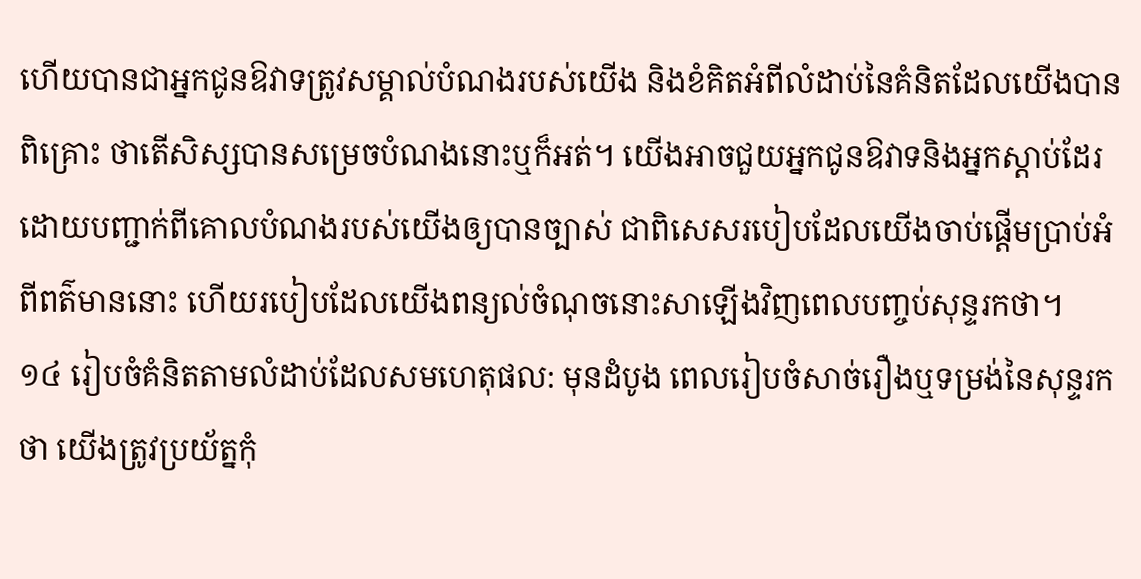ហើយបានជាអ្នកជូនឱវាទត្រូវសម្គាល់បំណងរបស់យើង និងខំគិតអំពីលំដាប់នៃគំនិតដែលយើងបានពិគ្រោះ ថាតើសិស្សបានសម្រេចបំណងនោះឬក៏អត់។ យើងអាចជួយអ្នកជូនឱវាទនិងអ្នកស្ដាប់ដែរ ដោយបញ្ជាក់ពីគោលបំណងរបស់យើងឲ្យបានច្បាស់ ជាពិសេសរបៀបដែលយើងចាប់ផ្ដើមប្រាប់អំពីពត៌មាននោះ ហើយរបៀបដែលយើងពន្យល់ចំណុចនោះសាឡើងវិញពេលបញ្ចប់សុន្ទរកថា។
១៤ រៀបចំគំនិតតាមលំដាប់ដែលសមហេតុផល: មុនដំបូង ពេលរៀបចំសាច់រឿងឬទម្រង់នៃសុន្ទរកថា យើងត្រូវប្រយ័ត្នកុំ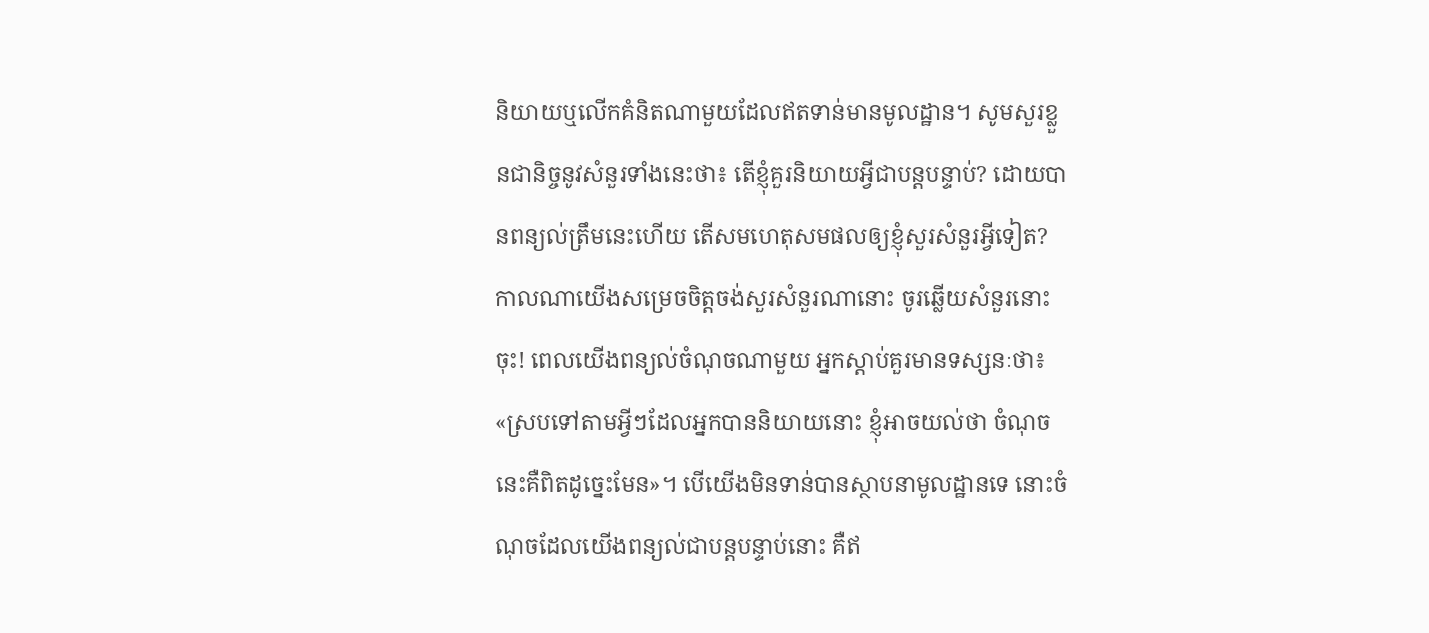និយាយឬលើកគំនិតណាមួយដែលឥតទាន់មានមូលដ្ឋាន។ សូមសួរខ្លួនជានិច្ចនូវសំនួរទាំងនេះថា៖ តើខ្ញុំគួរនិយាយអ្វីជាបន្តបន្ទាប់? ដោយបានពន្យល់ត្រឹមនេះហើយ តើសមហេតុសមផលឲ្យខ្ញុំសួរសំនួរអ្វីទៀត? កាលណាយើងសម្រេចចិត្តចង់សួរសំនួរណានោះ ចូរឆ្លើយសំនួរនោះចុះ! ពេលយើងពន្យល់ចំណុចណាមួយ អ្នកស្ដាប់គួរមានទស្សនៈថា៖ «ស្របទៅតាមអ្វីៗដែលអ្នកបាននិយាយនោះ ខ្ញុំអាចយល់ថា ចំណុចនេះគឺពិតដូច្នេះមែន»។ បើយើងមិនទាន់បានស្ថាបនាមូលដ្ឋានទេ នោះចំណុចដែលយើងពន្យល់ជាបន្តបន្ទាប់នោះ គឺឥ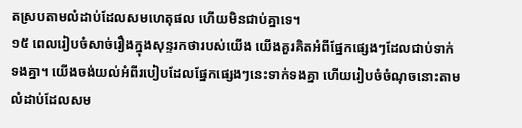តស្របតាមលំដាប់ដែលសមហេតុផល ហើយមិនជាប់គ្នាទេ។
១៥ ពេលរៀបចំសាច់រឿងក្នុងសុន្ទរកថារបស់យើង យើងគួរគិតអំពីផ្នែកផ្សេងៗដែលជាប់ទាក់ទងគ្នា។ យើងចង់យល់អំពីរបៀបដែលផ្នែកផ្សេងៗនេះទាក់ទងគ្នា ហើយរៀបចំចំណុចនោះតាមលំដាប់ដែលសម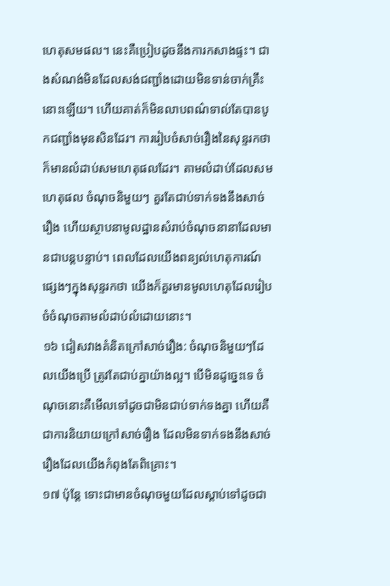ហេតុសមផល។ នេះគឺប្រៀបដូចនឹងការកសាងផ្ទះ។ ជាងសំណង់មិនដែលសង់ជញ្ជាំងដោយមិនទាន់ចាក់គ្រឹះនោះឡើយ។ ហើយគាត់ក៏មិនលាបពណ៌ទាល់តែបានបូកជញ្ជាំងមុនសិនដែរ។ ការរៀបចំសាច់រឿងនៃសុន្ទរកថាក៏មានលំដាប់សមហេតុផលដែរ។ តាមលំដាប់ដែលសមហេតុផល ចំណុចនិមួយៗ គួរតែជាប់ទាក់ទងនឹងសាច់រឿង ហើយស្ថាបនាមូលដ្ឋានសំរាប់ចំណុចនានាដែលមានជាបន្តបន្ទាប់។ ពេលដែលយើងពន្យល់ហេតុការណ៍ផ្សេងៗក្នុងសុន្ទរកថា យើងក៏គួរមានមូលហេតុដែលរៀបចំចំណុចតាមលំដាប់លំដោយនោះ។
១៦ ជៀសវាងគំនិតក្រៅសាច់រឿង: ចំណុចនិមួយៗដែលយើងប្រើ ត្រូវតែជាប់គ្នាយ៉ាងល្អ។ បើមិនដូច្នេះទេ ចំណុចនោះគឺមើលទៅដូចជាមិនជាប់ទាក់ទងគ្នា ហើយគឺជាការនិយាយក្រៅសាច់រឿង ដែលមិនទាក់ទងនឹងសាច់រឿងដែលយើងកំពុងតែពិគ្រោះ។
១៧ ប៉ុន្តែ ទោះជាមានចំណុចមួយដែលស្ដាប់ទៅដូចជា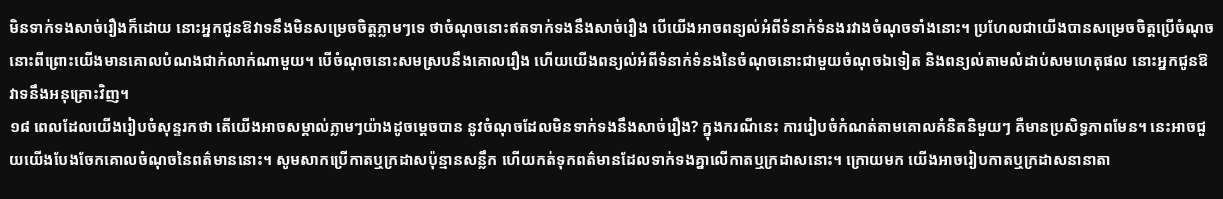មិនទាក់ទងសាច់រឿងក៏ដោយ នោះអ្នកជូនឱវាទនឹងមិនសម្រេចចិត្តភ្លាមៗទេ ថាចំណុចនោះឥតទាក់ទងនឹងសាច់រឿង បើយើងអាចពន្យល់អំពីទំនាក់ទំនងរវាងចំណុចទាំងនោះ។ ប្រហែលជាយើងបានសម្រេចចិត្តប្រើចំណុចនោះពីព្រោះយើងមានគោលបំណងជាក់លាក់ណាមួយ។ បើចំណុចនោះសមស្របនឹងគោលរឿង ហើយយើងពន្យល់អំពីទំនាក់ទំនងនៃចំណុចនោះជាមួយចំណុចឯទៀត និងពន្យល់តាមលំដាប់សមហេតុផល នោះអ្នកជូនឱវាទនឹងអនុគ្រោះវិញ។
១៨ ពេលដែលយើងរៀបចំសុន្ទរកថា តើយើងអាចសម្គាល់ភ្លាមៗយ៉ាងដូចម្ដេចបាន នូវចំណុចដែលមិនទាក់ទងនឹងសាច់រឿង? ក្នុងករណីនេះ ការរៀបចំកំណត់តាមគោលគំនិតនិមួយៗ គឺមានប្រសិទ្ធភាពមែន។ នេះអាចជួយយើងបែងចែកគោលចំណុចនៃពត៌មាននោះ។ សូមសាកប្រើកាតឬក្រដាសប៉ុន្មានសន្លឹក ហើយកត់ទុកពត៌មានដែលទាក់ទងគ្នាលើកាតឬក្រដាសនោះ។ ក្រោយមក យើងអាចរៀបកាតឬក្រដាសនានាតា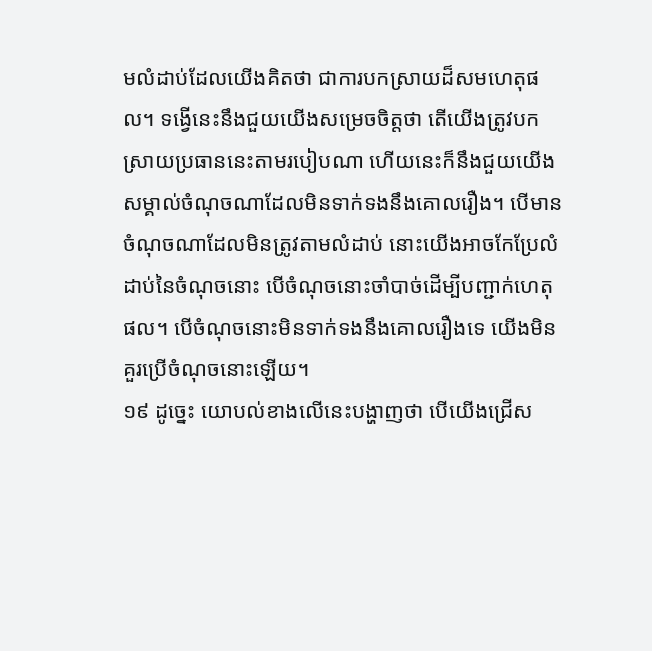មលំដាប់ដែលយើងគិតថា ជាការបកស្រាយដ៏សមហេតុផល។ ទង្វើនេះនឹងជួយយើងសម្រេចចិត្តថា តើយើងត្រូវបកស្រាយប្រធាននេះតាមរបៀបណា ហើយនេះក៏នឹងជួយយើងសម្គាល់ចំណុចណាដែលមិនទាក់ទងនឹងគោលរឿង។ បើមានចំណុចណាដែលមិនត្រូវតាមលំដាប់ នោះយើងអាចកែប្រែលំដាប់នៃចំណុចនោះ បើចំណុចនោះចាំបាច់ដើម្បីបញ្ជាក់ហេតុផល។ បើចំណុចនោះមិនទាក់ទងនឹងគោលរឿងទេ យើងមិនគួរប្រើចំណុចនោះឡើយ។
១៩ ដូច្នេះ យោបល់ខាងលើនេះបង្ហាញថា បើយើងជ្រើស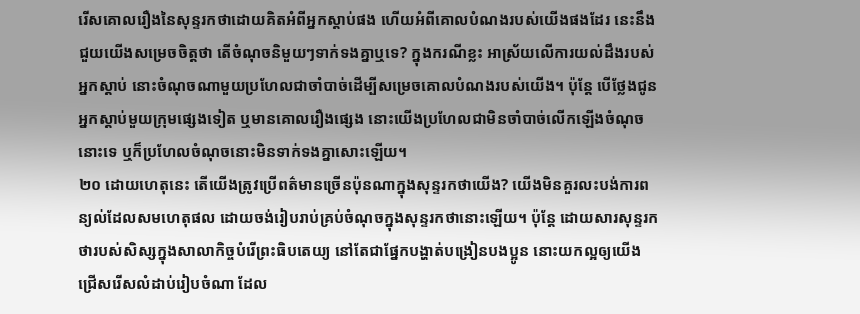រើសគោលរឿងនៃសុន្ទរកថាដោយគិតអំពីអ្នកស្ដាប់ផង ហើយអំពីគោលបំណងរបស់យើងផងដែរ នេះនឹងជួយយើងសម្រេចចិត្តថា តើចំណុចនិមួយៗទាក់ទងគ្នាឬទេ? ក្នុងករណីខ្លះ អាស្រ័យលើការយល់ដឹងរបស់អ្នកស្ដាប់ នោះចំណុចណាមួយប្រហែលជាចាំបាច់ដើម្បីសម្រេចគោលបំណងរបស់យើង។ ប៉ុន្តែ បើថ្លែងជូនអ្នកស្ដាប់មួយក្រុមផ្សេងទៀត ឬមានគោលរឿងផ្សេង នោះយើងប្រហែលជាមិនចាំបាច់លើកឡើងចំណុចនោះទេ ឬក៏ប្រហែលចំណុចនោះមិនទាក់ទងគ្នាសោះឡើយ។
២០ ដោយហេតុនេះ តើយើងត្រូវប្រើពត៌មានច្រើនប៉ុនណាក្នុងសុន្ទរកថាយើង? យើងមិនគួរលះបង់ការពន្យល់ដែលសមហេតុផល ដោយចង់រៀបរាប់គ្រប់ចំណុចក្នុងសុន្ទរកថានោះឡើយ។ ប៉ុន្តែ ដោយសារសុន្ទរកថារបស់សិស្សក្នុងសាលាកិច្ចបំរើព្រះធិបតេយ្យ នៅតែជាផ្នែកបង្ហាត់បង្រៀនបងប្អូន នោះយកល្អឲ្យយើងជ្រើសរើសលំដាប់រៀបចំណា ដែល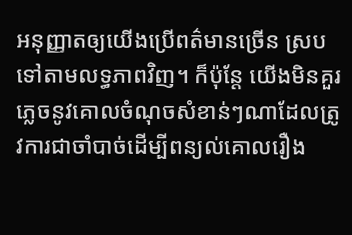អនុញ្ញាតឲ្យយើងប្រើពត៌មានច្រើន ស្របទៅតាមលទ្ធភាពវិញ។ ក៏ប៉ុន្តែ យើងមិនគួរភ្លេចនូវគោលចំណុចសំខាន់ៗណាដែលត្រូវការជាចាំបាច់ដើម្បីពន្យល់គោលរឿង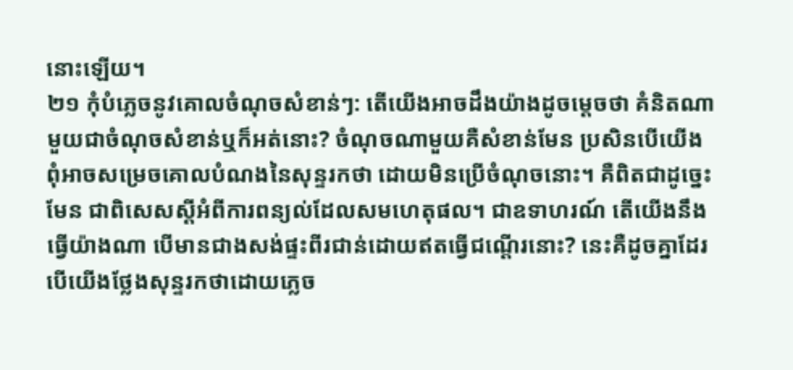នោះឡើយ។
២១ កុំបំភ្លេចនូវគោលចំណុចសំខាន់ៗ: តើយើងអាចដឹងយ៉ាងដូចម្ដេចថា គំនិតណាមួយជាចំណុចសំខាន់ឬក៏អត់នោះ? ចំណុចណាមួយគឺសំខាន់មែន ប្រសិនបើយើងពុំអាចសម្រេចគោលបំណងនៃសុន្ទរកថា ដោយមិនប្រើចំណុចនោះ។ គឺពិតជាដូច្នេះមែន ជាពិសេសស្តីអំពីការពន្យល់ដែលសមហេតុផល។ ជាឧទាហរណ៍ តើយើងនឹងធ្វើយ៉ាងណា បើមានជាងសង់ផ្ទះពីរជាន់ដោយឥតធ្វើជណ្ដើរនោះ? នេះគឺដូចគ្នាដែរ បើយើងថ្លែងសុន្ទរកថាដោយភ្លេច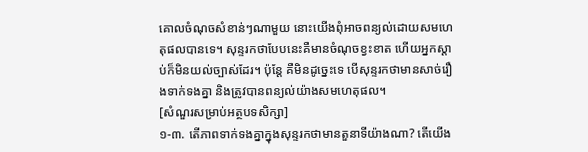គោលចំណុចសំខាន់ៗណាមួយ នោះយើងពុំអាចពន្យល់ដោយសមហេតុផលបានទេ។ សុន្ទរកថាបែបនេះគឺមានចំណុចខ្វះខាត ហើយអ្នកស្ដាប់ក៏មិនយល់ច្បាស់ដែរ។ ប៉ុន្តែ គឺមិនដូច្នេះទេ បើសុន្ទរកថាមានសាច់រឿងទាក់ទងគ្នា និងត្រូវបានពន្យល់យ៉ាងសមហេតុផល។
[សំណួរសម្រាប់អត្ថបទសិក្សា]
១-៣. តើភាពទាក់ទងគ្នាក្នុងសុន្ទរកថាមានតួនាទីយ៉ាងណា? តើយើង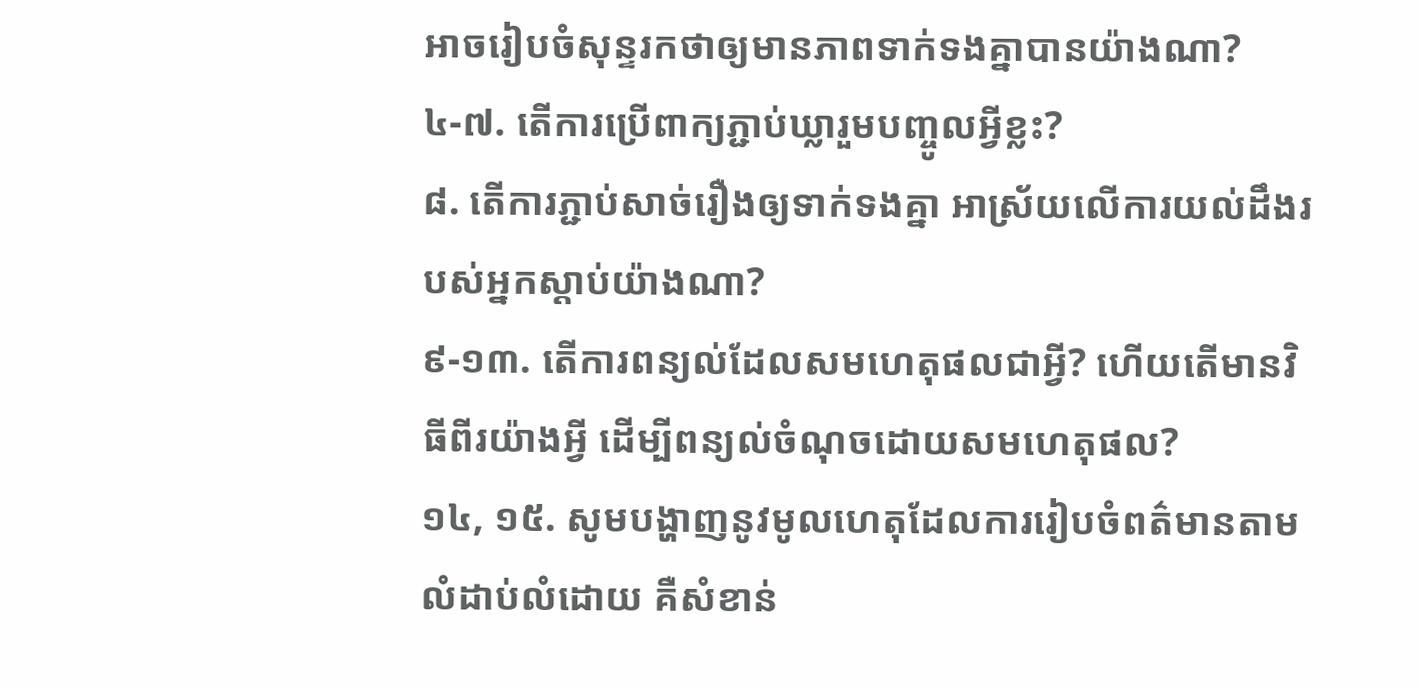អាចរៀបចំសុន្ទរកថាឲ្យមានភាពទាក់ទងគ្នាបានយ៉ាងណា?
៤-៧. តើការប្រើពាក្យភ្ជាប់ឃ្លារួមបញ្ចូលអ្វីខ្លះ?
៨. តើការភ្ជាប់សាច់រឿងឲ្យទាក់ទងគ្នា អាស្រ័យលើការយល់ដឹងរបស់អ្នកស្ដាប់យ៉ាងណា?
៩-១៣. តើការពន្យល់ដែលសមហេតុផលជាអ្វី? ហើយតើមានវិធីពីរយ៉ាងអ្វី ដើម្បីពន្យល់ចំណុចដោយសមហេតុផល?
១៤, ១៥. សូមបង្ហាញនូវមូលហេតុដែលការរៀបចំពត៌មានតាមលំដាប់លំដោយ គឺសំខាន់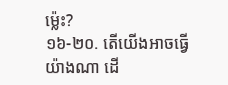ម្ល៉េះ?
១៦-២០. តើយើងអាចធ្វើយ៉ាងណា ដើ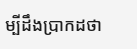ម្បីដឹងប្រាកដថា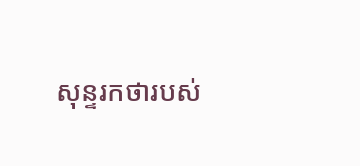សុន្ទរកថារបស់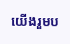យើងរួមប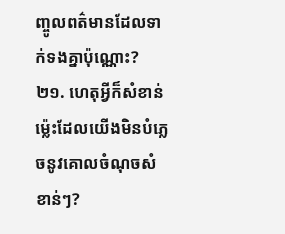ញ្ចូលពត៌មានដែលទាក់ទងគ្នាប៉ុណ្ណោះ?
២១. ហេតុអ្វីក៏សំខាន់ម្ល៉េះដែលយើងមិនបំភ្លេចនូវគោលចំណុចសំខាន់ៗ?